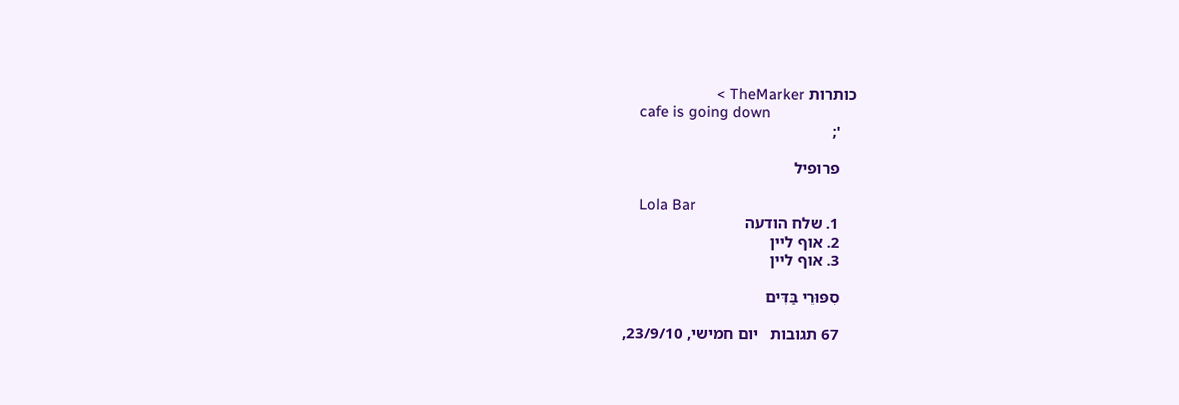כותרות TheMarker >
    cafe is going down
    ';

    פרופיל

    Lola Bar
    1. שלח הודעה
    2. אוף ליין
    3. אוף ליין

    סִפּוּרֵי בַּדִּים

    67 תגובות   יום חמישי, 23/9/10,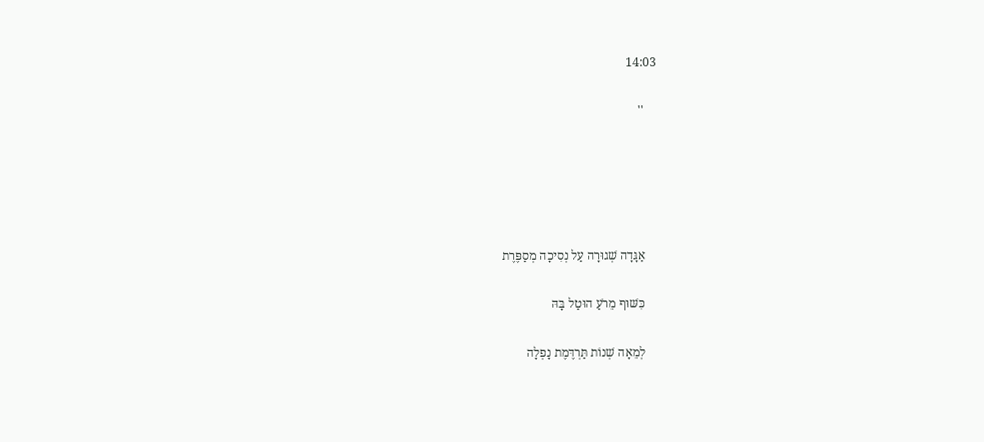14:03

    ''





    אַגָּדָה שְׁגוּרָה עַל נְסִיכָה מְסַפֶּרֶת

    כִּשּׁוּף מֵרֹעַ הוּטַל בָּהּ

    לְמֵאָה שְׁנוֹת תַּרְדֶּמֶת נָפְלָה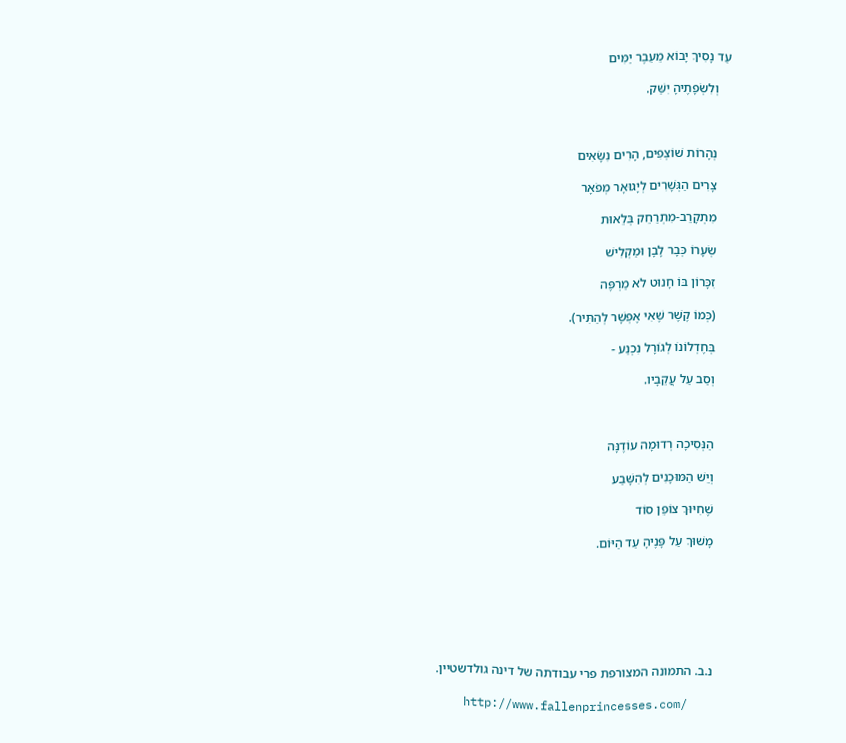עַד נָסִיךְ יָבוֹא מֵעֵבֶר יַמִּים

    וְלִשְׂפָתֶיהָ יִשַּׁק.



    נְהָרוֹת שׁוֹצְפִים, הָרִים נִשָּׂאִים

    צָרִים הַגְּשָׁרִים לְיָגוּאָר מְפֹאָר

    מִתְקָרֵב-מִתְרַחֵק בְּלֵאוּת

    שְׂעָרוֹ כְּבָר לָבָן וּמַקְלִישׁ

    זִכָּרוֹן בּוֹ חָנוּט לֹא מַרְפֶּה

    (כְּמוֹ קֶשֶׁר שֶׁאִי אֶפְשָׁר לְהַתִּיר).

    בְּחֶדְלוֹנוֹ לְגוֹרָל נִכְנַע -

    וְסַב עַל עֲקֵבָיו.



    הַנְּסִיכָה רְדוּמָה עוֹדֶנָּה

    וְיֵשׁ הַמּוּכָנִים לְהִשָּׁבַע

    שֶׁחִיּוּךְ צוֹפֵן סוֹד

    מָשׁוּךְ עַל פָּנֶיהָ עַד הַיּוֹם.







    נ.ב. התמונה המצורפת פרי עבודתה של דינה גולדשטיין.

    http://www.fallenprincesses.com/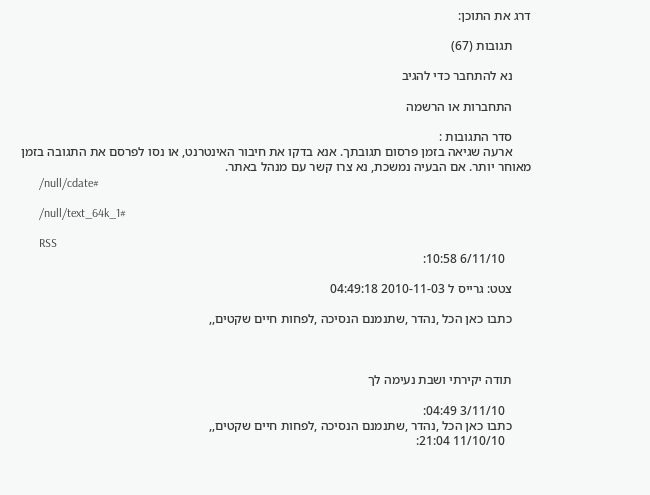דרג את התוכן:

      תגובות (67)

      נא להתחבר כדי להגיב

      התחברות או הרשמה

      סדר התגובות :
      ארעה שגיאה בזמן פרסום תגובתך. אנא בדקו את חיבור האינטרנט, או נסו לפרסם את התגובה בזמן מאוחר יותר. אם הבעיה נמשכת, נא צרו קשר עם מנהל באתר.
      /null/cdate#

      /null/text_64k_1#

      RSS
        6/11/10 10:58:

      צטט: גרייס ל 2010-11-03 04:49:18

      כתבו כאן הכל ,נהדר ,שתנמנם הנסיכה ,לפחות חיים שקטים,,



      תודה יקירתי ושבת נעימה לך

        3/11/10 04:49:
      כתבו כאן הכל ,נהדר ,שתנמנם הנסיכה ,לפחות חיים שקטים,,
        11/10/10 21:04: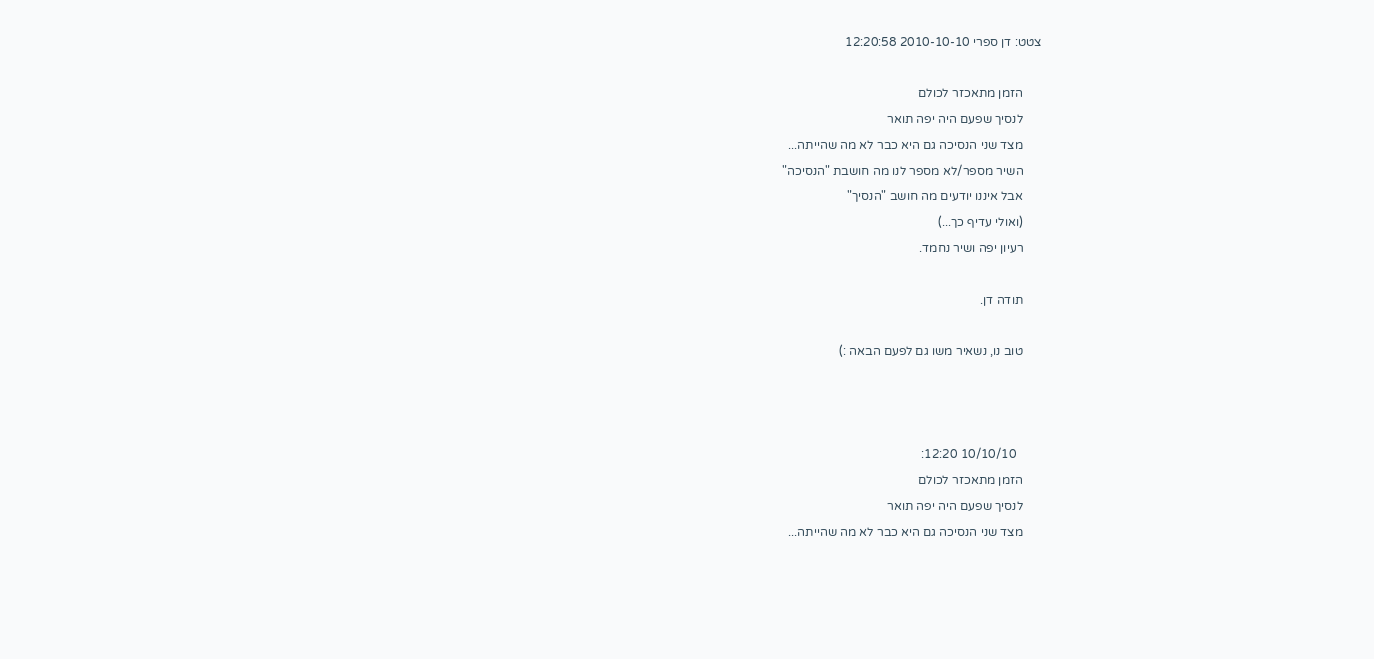צטט: דן ספרי 2010-10-10 12:20:58

      הזמן מתאכזר לכולם
      לנסיך שפעם היה יפה תואר
      מצד שני הנסיכה גם היא כבר לא מה שהייתה...
      השיר מספר/לא מספר לנו מה חושבת "הנסיכה"
      אבל איננו יודעים מה חושב "הנסיך"
      (ואולי עדיף כך...)
      רעיון יפה ושיר נחמד.

      תודה דן.

      טוב נו, נשאיר משו גם לפעם הבאה :)



        10/10/10 12:20:
      הזמן מתאכזר לכולם
      לנסיך שפעם היה יפה תואר
      מצד שני הנסיכה גם היא כבר לא מה שהייתה...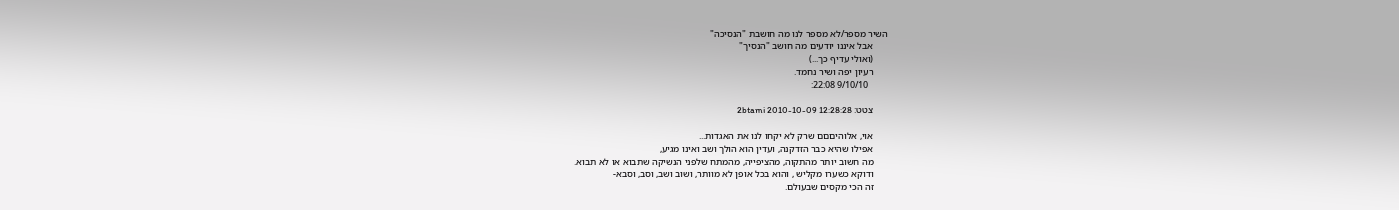השיר מספר/לא מספר לנו מה חושבת "הנסיכה"
      אבל איננו יודעים מה חושב "הנסיך"
      (ואולי עדיף כך...)
      רעיון יפה ושיר נחמד.
        9/10/10 22:08:

      צטט: 2btami 2010-10-09 12:28:28

      אוי, אלוהיםםם שרק לא יקחו לנו את האגדות...
      אפילו שהיא כבר הזדקנה, ועדין הוא הולך ושב ואינו מגיע,
      מה חשוב יותר מהתקוה, מהציפייה, מהמתח שלפני הנשיקה שתבוא או לא תבוא.
      ודוקא כשערו מקליש , והוא בכל אופן לא מוותר, ושוב ושב, וסב, וסבא-
      זה הכי מקסים שבעולם.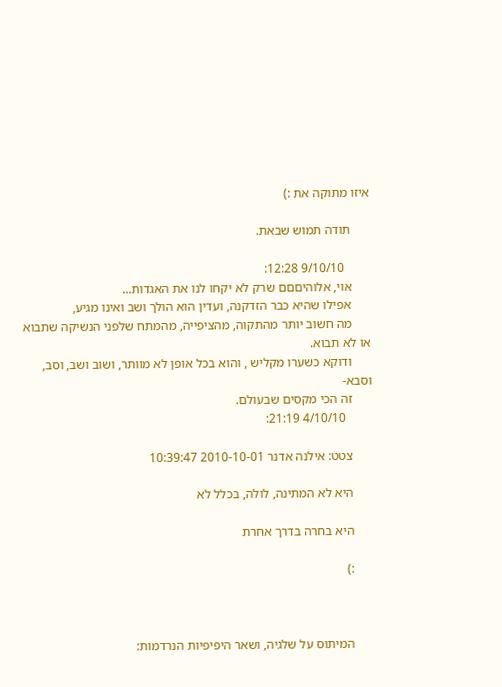איזו מתוקה את :)

      תודה תמוש שבאת.

        9/10/10 12:28:
      אוי, אלוהיםםם שרק לא יקחו לנו את האגדות...
      אפילו שהיא כבר הזדקנה, ועדין הוא הולך ושב ואינו מגיע,
      מה חשוב יותר מהתקוה, מהציפייה, מהמתח שלפני הנשיקה שתבוא או לא תבוא.
      ודוקא כשערו מקליש , והוא בכל אופן לא מוותר, ושוב ושב, וסב, וסבא-
      זה הכי מקסים שבעולם.
        4/10/10 21:19:

      צטט: אילנה אדנר 2010-10-01 10:39:47

      היא לא המתינה, לולה, בכלל לא

      היא בחרה בדרך אחרת

      :)



      המיתוס על שלגיה, ושאר היפיפיות הנרדמות: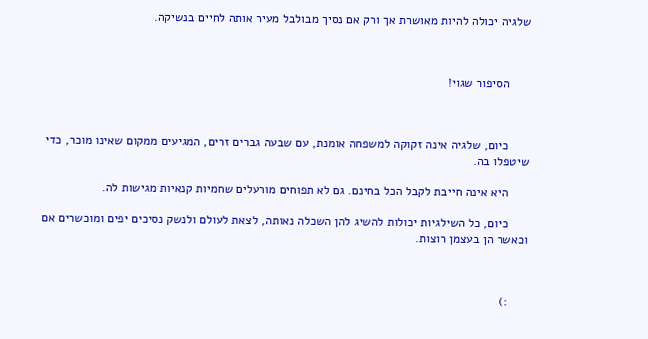שלגיה יכולה להיות מאושרת אך ורק אם נסיך מבולבל מעיר אותה לחיים בנשיקה.



      הסיפור שגוי!



      כיום, שלגיה אינה זקוקה למשפחה אומנת, עם שבעה גברים זרים, המגיעים ממקום שאינו מוכר, כדי שיטפלו בה.

      היא אינה חייבת לקבל הכל בחינם. גם לא תפוחים מורעלים שחמיות קנאיות מגישות לה.

      כיום, כל השילגיות יכולות להשיג להן השכלה נאותה, לצאת לעולם ולנשק נסיכים יפים ומוכשרים אם וכאשר הן בעצמן רוצות.



      :)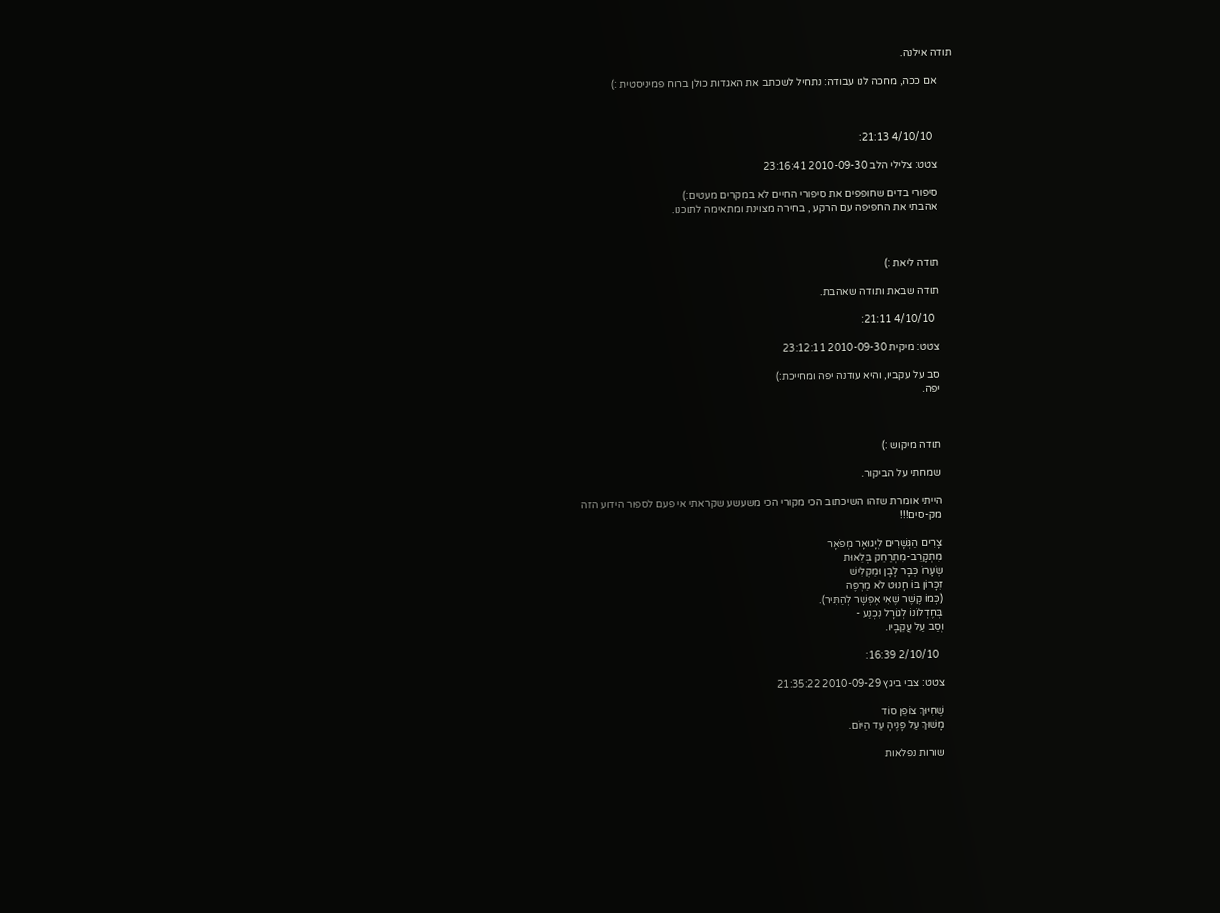תודה אילנה.

      אם ככה, מחכה לנו עבודה: נתחיל לשכתב את האגדות כולן ברוח פמיניסטית :)



        4/10/10 21:13:

      צטט: צלילי הלב 2010-09-30 23:16:41

      סיפורי בדים שחופפים את סיפורי החיים לא במקרים מעטים:)
      אהבתי את החפיפה עם הרקע , בחירה מצוינת ומתאימה לתוכנו.



      תודה ליאת :)

      תודה שבאת ותודה שאהבת.

        4/10/10 21:11:

      צטט: מיקית 2010-09-30 23:12:11

      סב על עקביו, והיא עודנה יפה ומחייכת:)
      יפה.



      תודה מיקוש :)

      שמחתי על הביקור.

      הייתי אומרת שזהו השיכתוב הכי מקורי הכי משעשע שקראתי אי פעם לספור הידוע הזה
      מק-סים!!!

      צָרִים הַגְּשָׁרִים לְיָגוּאָר מְפֹאָר
      מִתְקָרֵב-מִתְרַחֵק בְּלֵאוּת
      שְׂעָרוֹ כְּבָר לָבָן וּמַקְלִישׁ
      זִכָּרוֹן בּוֹ חָנוּט לֹא מַרְפֶּה
      (כְּמוֹ קֶשֶׁר שֶׁאִי אֶפְשָׁר לְהַתִּיר).
      בְּחֶדְלוֹנוֹ לְגוֹרָל נִכְנַע -
      וְסַב עַל עֲקֵבָיו.

        2/10/10 16:39:

      צטט: צבי ביגץ 2010-09-29 21:35:22

      שֶׁחִיּוּךְ צוֹפֵן סוֹד
      מָשׁוּךְ עַל פָּנֶיהָ עַד הַיּוֹם.

      שורות נפלאות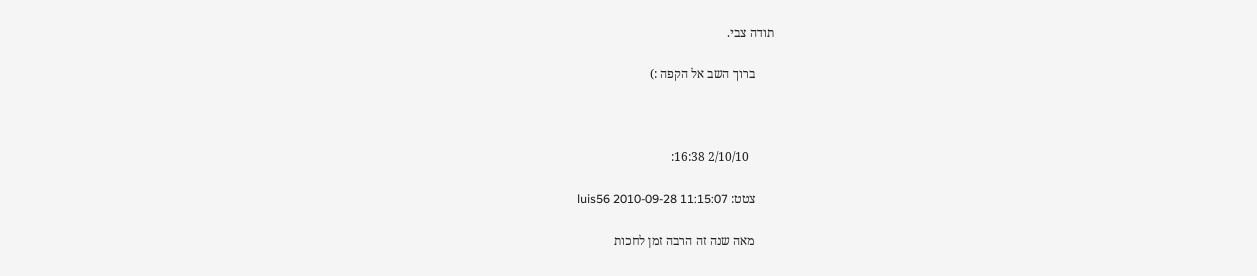תודה צבי.

      ברוך השב אל הקפה :)



        2/10/10 16:38:

      צטט: luis56 2010-09-28 11:15:07

      מאה שנה זה הרבה זמן לחכות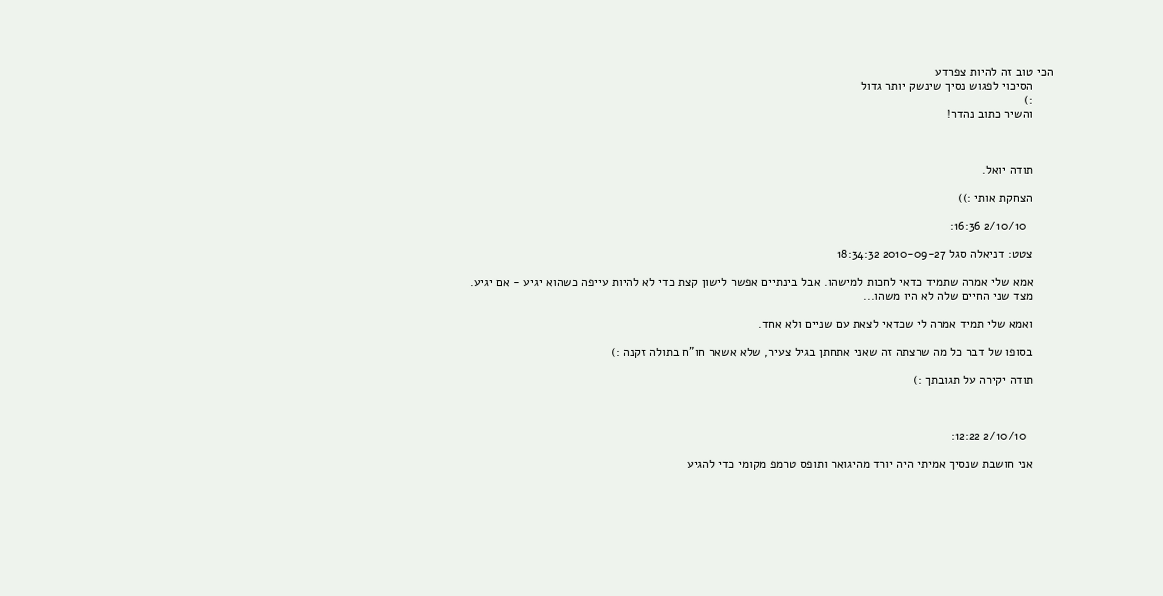הכי טוב זה להיות צפרדע
      הסיכוי לפגוש נסיך שינשק יותר גדול
      :)
      והשיר כתוב נהדר!



      תודה יואל.

      הצחקת אותי :))

        2/10/10 16:36:

      צטט: דניאלה סגל 2010-09-27 18:34:32

      אמא שלי אמרה שתמיד כדאי לחכות למישהו. אבל בינתיים אפשר לישון קצת כדי לא להיות עייפה כשהוא יגיע - אם יגיע.
      מצד שני החיים שלה לא היו משהו...

      ואמא שלי תמיד אמרה לי שכדאי לצאת עם שניים ולא אחד.

      בסופו של דבר כל מה שרצתה זה שאני אתחתן בגיל צעיר, שלא אשאר חו"ח בתולה זקנה :)

      תודה יקירה על תגובתך :)



        2/10/10 12:22:

      אני חושבת שנסיך אמיתי היה יורד מהיגואר ותופס טרמפ מקומי כדי להגיע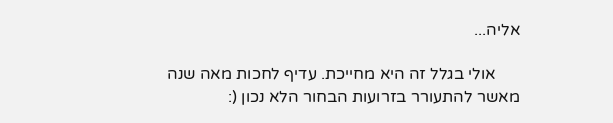אליה...

      אולי בגלל זה היא מחייכת. עדיף לחכות מאה שנה מאשר להתעורר בזרועות הבחור הלא נכון (: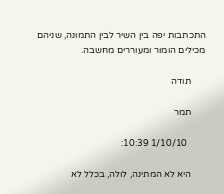התכתבות יפה בין השיר לבין התמונה, שניהם מכילים הומור ומעוררים מחשבה.

      תודה

      תמר

        1/10/10 10:39:

      היא לא המתינה, לולה, בכלל לא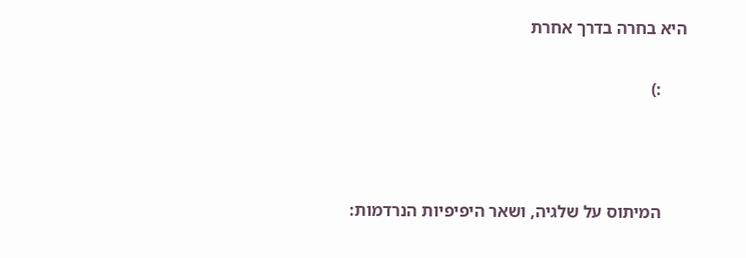היא בחרה בדרך אחרת

      :)



      המיתוס על שלגיה, ושאר היפיפיות הנרדמות: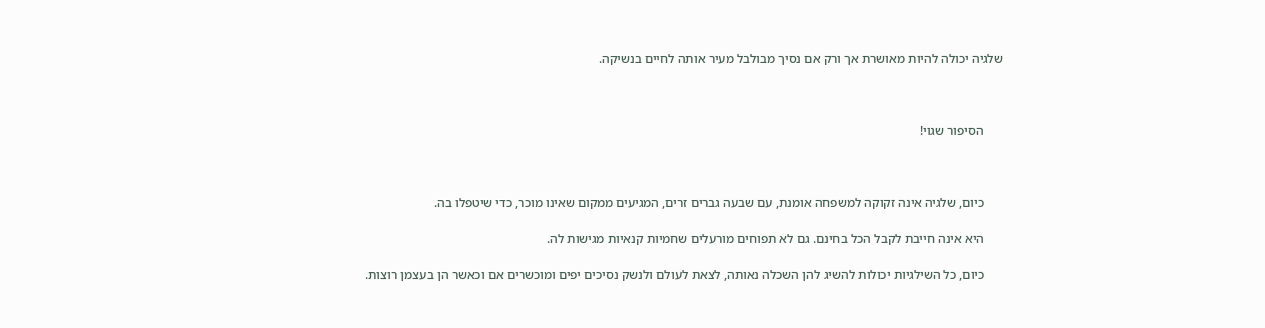שלגיה יכולה להיות מאושרת אך ורק אם נסיך מבולבל מעיר אותה לחיים בנשיקה.



      הסיפור שגוי!



      כיום, שלגיה אינה זקוקה למשפחה אומנת, עם שבעה גברים זרים, המגיעים ממקום שאינו מוכר, כדי שיטפלו בה.

      היא אינה חייבת לקבל הכל בחינם. גם לא תפוחים מורעלים שחמיות קנאיות מגישות לה.

      כיום, כל השילגיות יכולות להשיג להן השכלה נאותה, לצאת לעולם ולנשק נסיכים יפים ומוכשרים אם וכאשר הן בעצמן רוצות.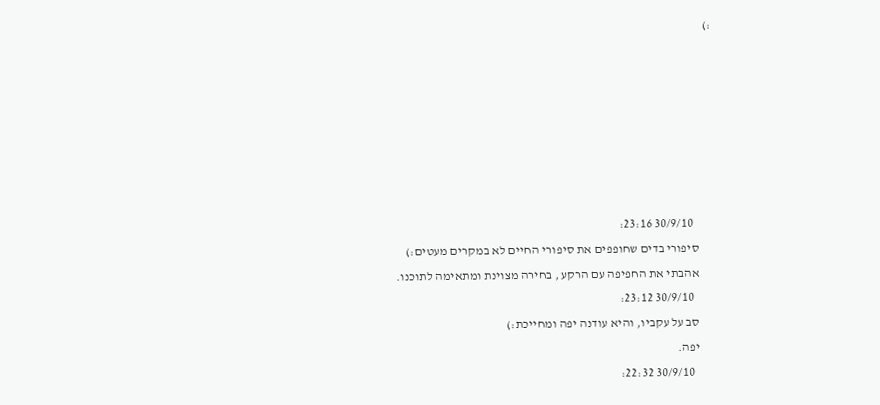:)







        30/9/10 23:16:
      סיפורי בדים שחופפים את סיפורי החיים לא במקרים מעטים:)
      אהבתי את החפיפה עם הרקע , בחירה מצוינת ומתאימה לתוכנו.
        30/9/10 23:12:
      סב על עקביו, והיא עודנה יפה ומחייכת:)
      יפה.
        30/9/10 22:32: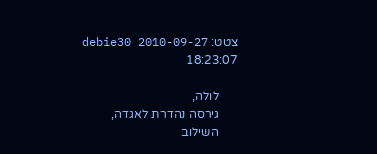צטט: debie30 2010-09-27 18:23:07

      לולה,
      גירסה נהדרת לאגדה,
      השילוב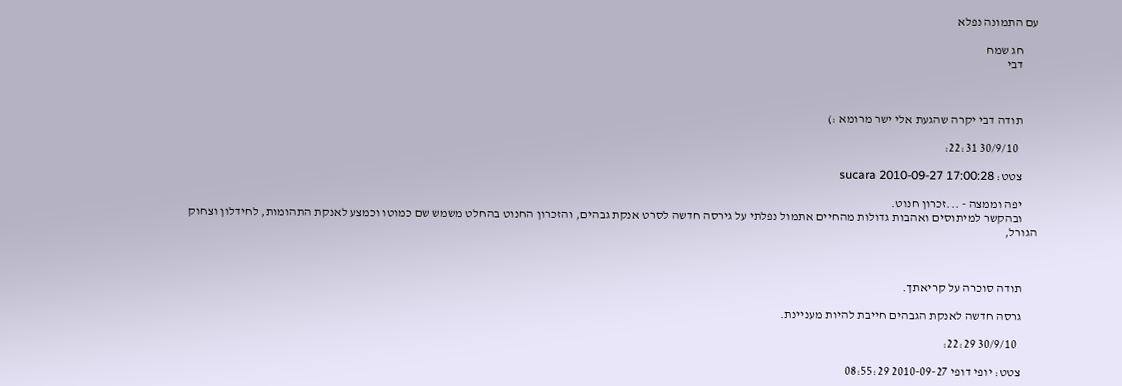עם התמונה נפלא

      חג שמח
      דבי



      תודה דבי יקרה שהגעת אלי ישר מרומא :)

        30/9/10 22:31:

      צטט: sucara 2010-09-27 17:00:28

      יפה וממצה - ...זכרון חנוט.
      ובהקשר למיתוסים ואהבות גדולות מהחיים אתמול נפלתי על גירסה חדשה לסרט אנקת גבהים, והזכרון החנוט בהחלט משמש שם כמוטו וכמצע לאנקת התהומות, לחידלון וצחוק הגורל,



      תודה סוכרה על קריאתך.

      גרסה חדשה לאנקת הגבהים חייבת להיות מעניינת.

        30/9/10 22:29:

      צטט: יופי דופי 2010-09-27 08:55:29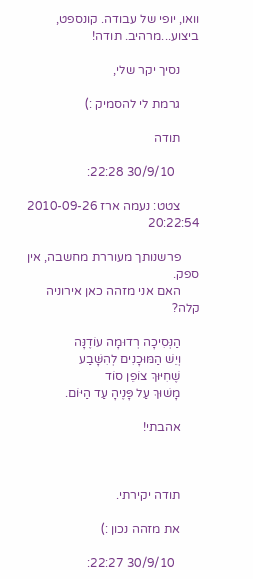וואו, יופי של עבודה. קונספט, ביצוע...מרהיב. תודה!

      נסיך יקר שלי,

      גרמת לי להסמיק :)

      תודה

        30/9/10 22:28:

      צטט: נעמה ארז 2010-09-26 20:22:54

      פרשנותך מעוררת מחשבה, אין ספק.
      האם אני מזהה כאן אירוניה קלה?

      הַנְּסִיכָה רְדוּמָה עוֹדֶנָּה
      וְיֵשׁ הַמּוּכָנִים לְהִשָּׁבַע
      שֶׁחִיּוּךְ צוֹפֵן סוֹד
      מָשׁוּךְ עַל פָּנֶיהָ עַד הַיּוֹם.

      אהבתי!



      תודה יקירתי.

      את מזהה נכון :)

        30/9/10 22:27: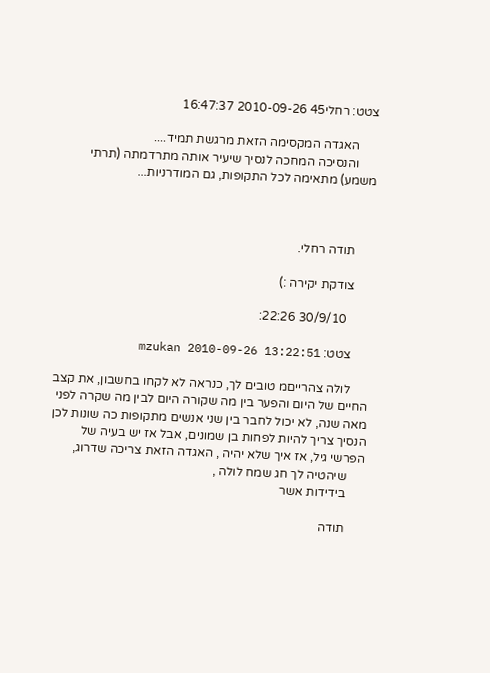צטט: רחלי45 2010-09-26 16:47:37

      האגדה המקסימה הזאת מרגשת תמיד....
      והנסיכה המחכה לנסיך שיעיר אותה מתרדמתה (תרתי משמע) מתאימה לכל התקופות, גם המודרניות...



      תודה רחלי.

      צודקת יקירה :)

        30/9/10 22:26:

      צטט: mzukan 2010-09-26 13:22:51

      לולה צהרייםמ טובים לך, כנראה לא לקחו בחשבון, את קצב החיים של היום והפער בין מה שקורה היום לבין מה שקרה לפני מאה שנה, לא יכול לחבר בין שני אנשים מתקופות כה שונות לכן הנסיך צריך להיות לפחות בן שמונים, אבל אז יש בעיה של הפרשי גיל, אז איך שלא יהיה , האגדה הזאת צריכה שדרוג,
      שיהטיה לך חג שמח לולה ,
      בידידות אשר

      תודה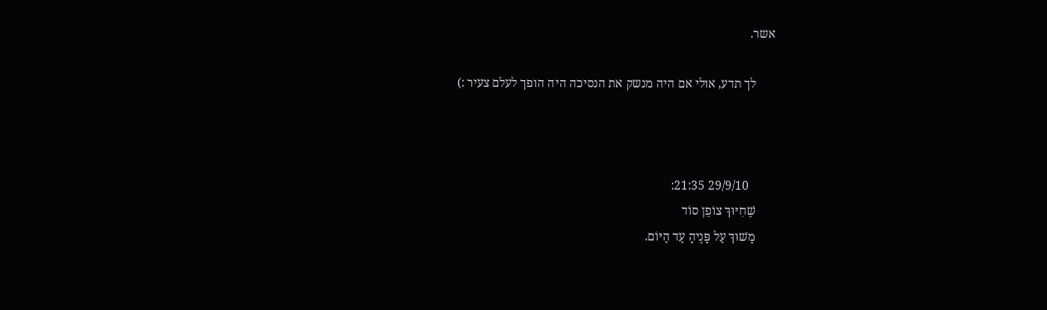אשר.

      לך תדע, אולי אם היה מנשק את הנסיכה היה הופך לעלם צעיר :)



        29/9/10 21:35:
      שֶׁחִיּוּךְ צוֹפֵן סוֹד
      מָשׁוּךְ עַל פָּנֶיהָ עַד הַיּוֹם.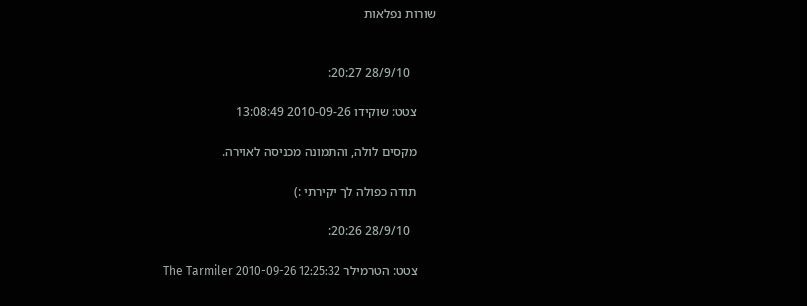שורות נפלאות


        28/9/10 20:27:

      צטט: שוקידו 2010-09-26 13:08:49

      מקסים לולה, והתמונה מכניסה לאוירה.

      תודה כפולה לך יקירתי :)

        28/9/10 20:26:

      צטט: הטרמילר The Tarmiler 2010-09-26 12:25:32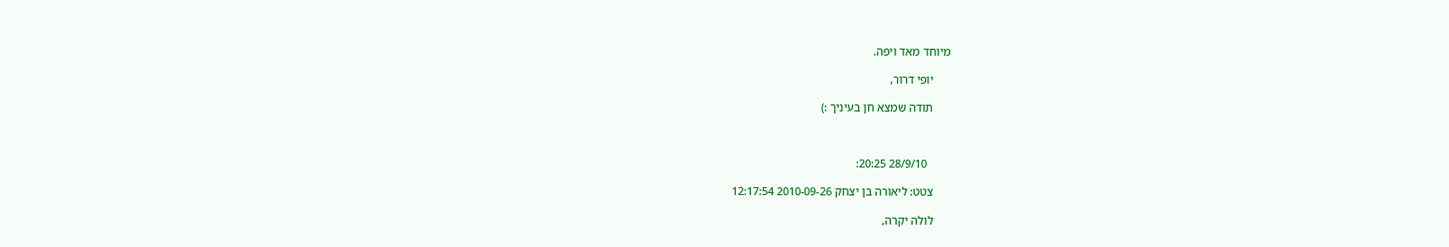מיוחד מאד ויפה.

      יופי דרור,

      תודה שמצא חן בעיניך :)



        28/9/10 20:25:

      צטט: ליאורה בן יצחק 2010-09-26 12:17:54

      לולה יקרה,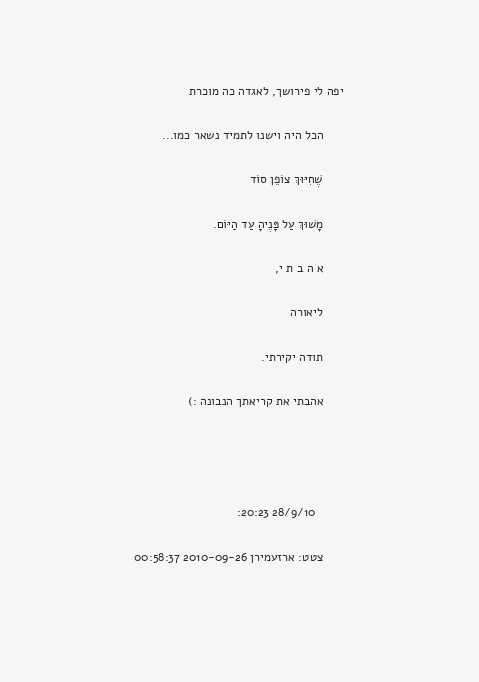יפה לי פירושך, לאגדה כה מוכרת

      הכל היה וישנו לתמיד נשאר כמו...

      שֶׁחִיּוּךְ צוֹפֵן סוֹד

      מָשׁוּךְ עַל פָּנֶיהָ עַד הַיּוֹם.

      א ה ב ת י,

      ליאורה

      תודה יקירתי.

      אהבתי את קריאתך הנבונה :)




        28/9/10 20:23:

      צטט: ארזעמירן 2010-09-26 00:58:37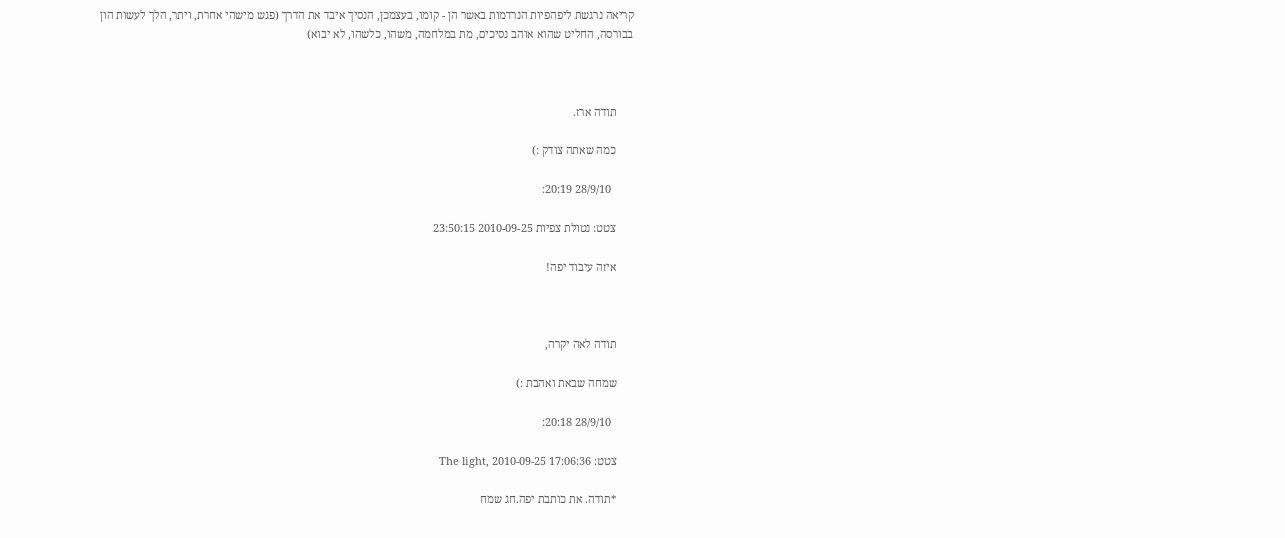קריאה נרגשת ליפהפיות הנרדמות באשר הן - קומו, בעצמכן, הנסיך איבד את הדרך (פגש מישהי אחרת, ויתר, הלך לעשות הון בבורסה, החליט שהוא אוהב נסיכים, מת במלחמה, משהו, כלשהו, לא יבוא)



      תודה ארז.

      כמה שאתה צודק :)

        28/9/10 20:19:

      צטט: נטולת צפיות 2010-09-25 23:50:15

      איזה עיבוד יפה!



      תודה לאה יקרה,

      שמחה שבאת ואהבת :)

        28/9/10 20:18:

      צטט: The light, 2010-09-25 17:06:36

      *תודה. את כותבת יפה.חג שמח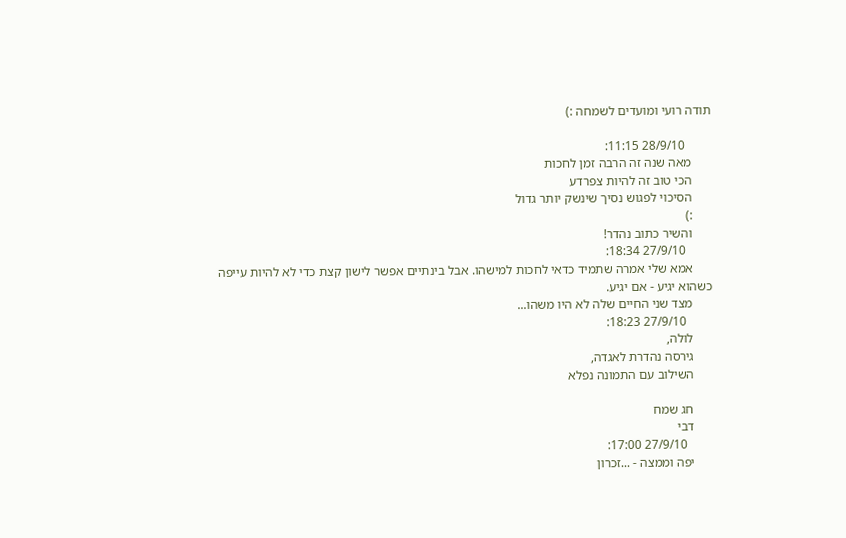תודה רועי ומועדים לשמחה :)

        28/9/10 11:15:
      מאה שנה זה הרבה זמן לחכות
      הכי טוב זה להיות צפרדע
      הסיכוי לפגוש נסיך שינשק יותר גדול
      :)
      והשיר כתוב נהדר!
        27/9/10 18:34:
      אמא שלי אמרה שתמיד כדאי לחכות למישהו. אבל בינתיים אפשר לישון קצת כדי לא להיות עייפה כשהוא יגיע - אם יגיע.
      מצד שני החיים שלה לא היו משהו...
        27/9/10 18:23:
      לולה,
      גירסה נהדרת לאגדה,
      השילוב עם התמונה נפלא

      חג שמח
      דבי
        27/9/10 17:00:
      יפה וממצה - ...זכרון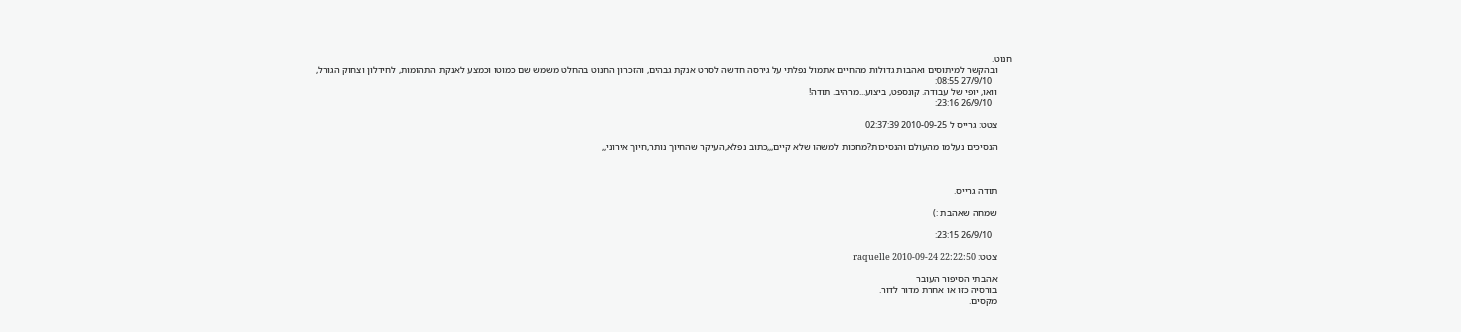חנוט.
      ובהקשר למיתוסים ואהבות גדולות מהחיים אתמול נפלתי על גירסה חדשה לסרט אנקת גבהים, והזכרון החנוט בהחלט משמש שם כמוטו וכמצע לאנקת התהומות, לחידלון וצחוק הגורל,
        27/9/10 08:55:
      וואו, יופי של עבודה. קונספט, ביצוע...מרהיב. תודה!
        26/9/10 23:16:

      צטט: גרייס ל 2010-09-25 02:37:39

      הנסיכים נעלמו מהעולם והנסיכות?מחכות למשהו שלא קיים,,,כתוב נפלא,העיקר שהחיוך נותר,חיוך אירוני,,



      תודה גרייס.

      שמחה שאהבת :)

        26/9/10 23:15:

      צטט: raquelle 2010-09-24 22:22:50

      אהבתי הסיפור העובר
      בורסיה כזו או אחרת מדור לדור.
      מקסים.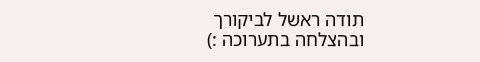תודה ראשל לביקורך ובהצלחה בתערוכה :)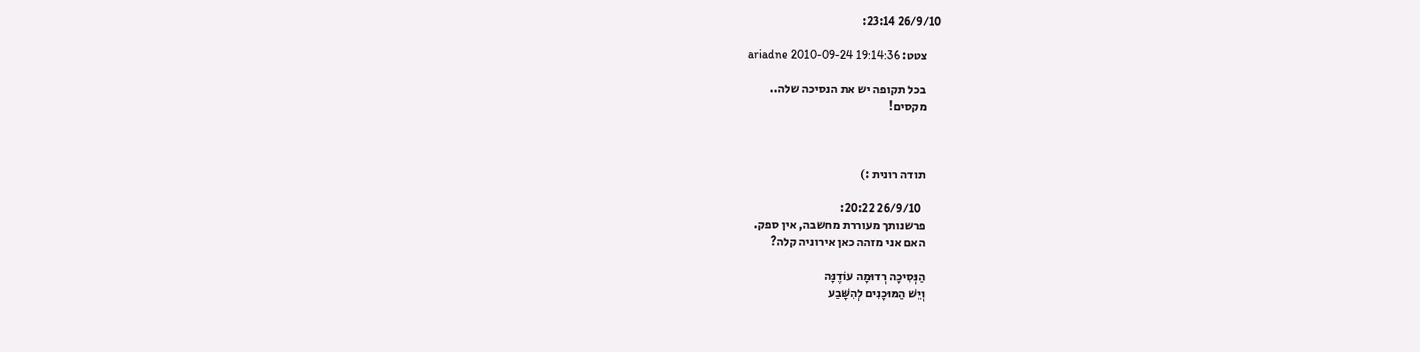26/9/10 23:14:

      צטט: ariadne 2010-09-24 19:14:36

      בכל תקופה יש את הנסיכה שלה..
      מקסים!



      תודה רונית :)

        26/9/10 20:22:
      פרשנותך מעוררת מחשבה, אין ספק.
      האם אני מזהה כאן אירוניה קלה?

      הַנְּסִיכָה רְדוּמָה עוֹדֶנָּה
      וְיֵשׁ הַמּוּכָנִים לְהִשָּׁבַע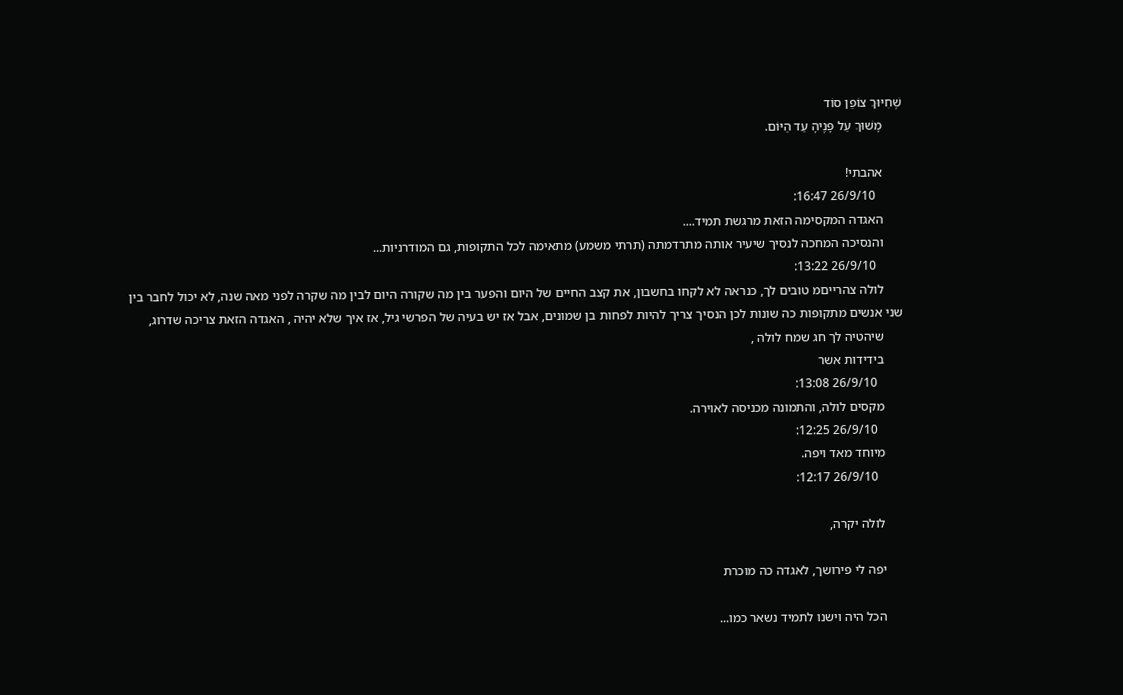שֶׁחִיּוּךְ צוֹפֵן סוֹד
      מָשׁוּךְ עַל פָּנֶיהָ עַד הַיּוֹם.

      אהבתי!
        26/9/10 16:47:
      האגדה המקסימה הזאת מרגשת תמיד....
      והנסיכה המחכה לנסיך שיעיר אותה מתרדמתה (תרתי משמע) מתאימה לכל התקופות, גם המודרניות...
        26/9/10 13:22:
      לולה צהרייםמ טובים לך, כנראה לא לקחו בחשבון, את קצב החיים של היום והפער בין מה שקורה היום לבין מה שקרה לפני מאה שנה, לא יכול לחבר בין שני אנשים מתקופות כה שונות לכן הנסיך צריך להיות לפחות בן שמונים, אבל אז יש בעיה של הפרשי גיל, אז איך שלא יהיה , האגדה הזאת צריכה שדרוג,
      שיהטיה לך חג שמח לולה ,
      בידידות אשר
        26/9/10 13:08:
      מקסים לולה, והתמונה מכניסה לאוירה.
        26/9/10 12:25:
      מיוחד מאד ויפה.
        26/9/10 12:17:

      לולה יקרה,

      יפה לי פירושך, לאגדה כה מוכרת

      הכל היה וישנו לתמיד נשאר כמו...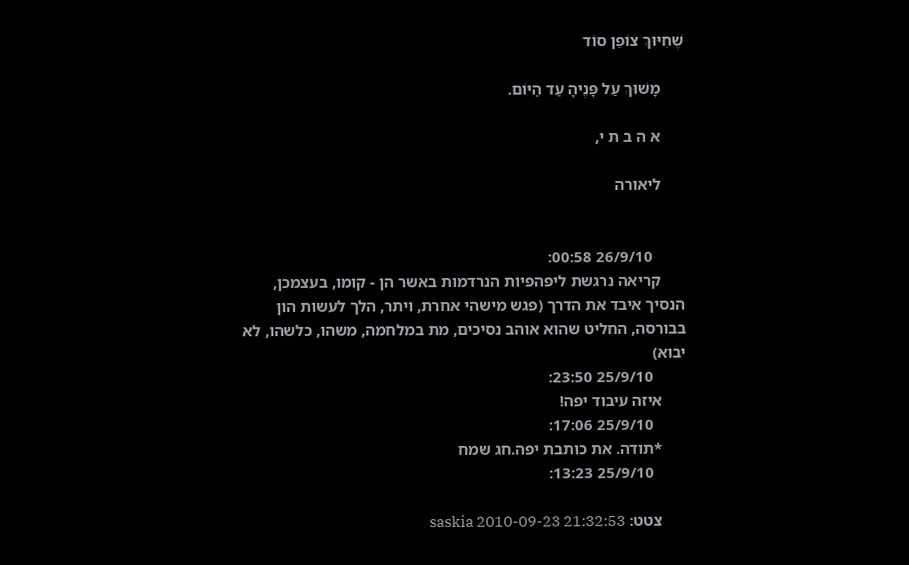שֶׁחִיּוּךְ צוֹפֵן סוֹד

      מָשׁוּךְ עַל פָּנֶיהָ עַד הַיּוֹם.

      א ה ב ת י,

      ליאורה


        26/9/10 00:58:
      קריאה נרגשת ליפהפיות הנרדמות באשר הן - קומו, בעצמכן, הנסיך איבד את הדרך (פגש מישהי אחרת, ויתר, הלך לעשות הון בבורסה, החליט שהוא אוהב נסיכים, מת במלחמה, משהו, כלשהו, לא יבוא)
        25/9/10 23:50:
      איזה עיבוד יפה!
        25/9/10 17:06:
      *תודה. את כותבת יפה.חג שמח
        25/9/10 13:23:

      צטט: saskia 2010-09-23 21:32:53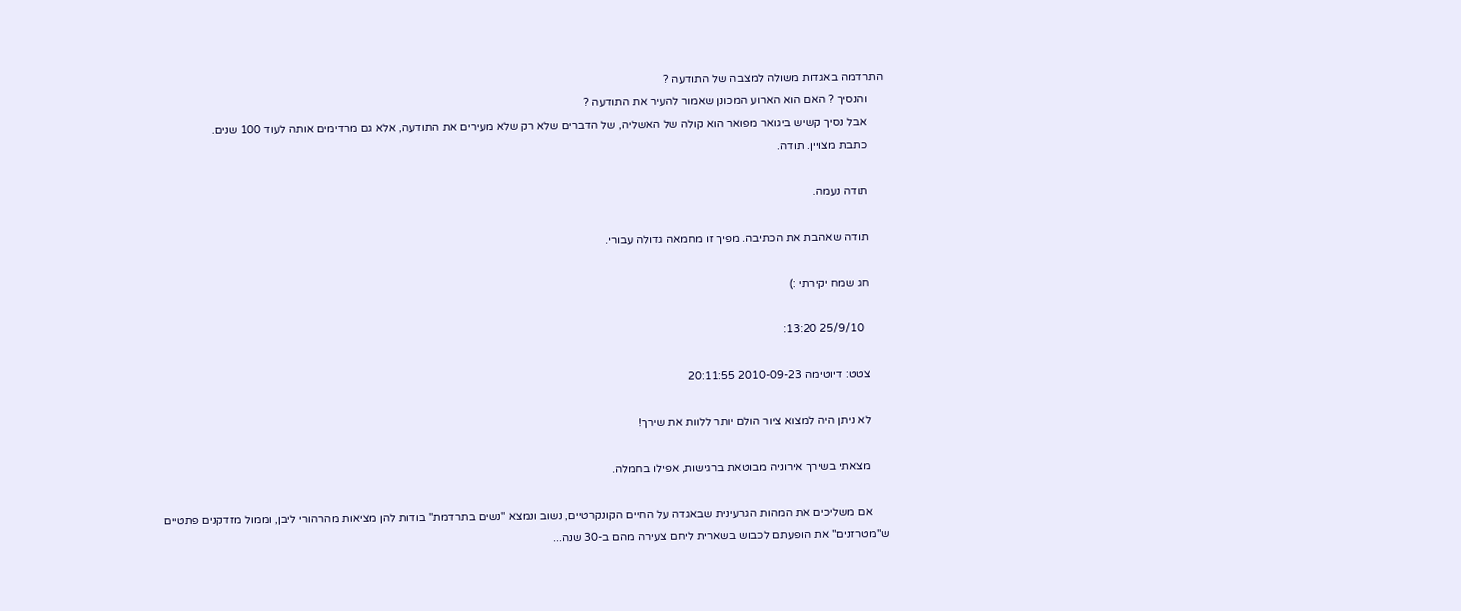התרדמה באגדות משולה למצבה של התודעה ?
      והנסיך ? האם הוא הארוע המכונן שאמור להעיר את התודעה ?
      אבל נסיך קשיש ביגואר מפואר הוא קולה של האשליה, של הדברים שלא רק שלא מעירים את התודעה, אלא גם מרדימים אותה לעוד 100 שנים.
      כתבת מצויין. תודה.

      תודה נעמה.

      תודה שאהבת את הכתיבה. מפיך זו מחמאה גדולה עבורי.

      חג שמח יקירתי :)

        25/9/10 13:20:

      צטט: דיוטימה 2010-09-23 20:11:55

      לא ניתן היה למצוא ציור הולם יותר ללוות את שירך!

      מצאתי בשירך אירוניה מבוטאת ברגישות, אפילו בחמלה.

      אם משליכים את המהות הגרעינית שבאגדה על החיים הקונקרטיים, נשוב ונמצא "נשים בתרדמת" בודות להן מציאות מהרהורי ליבן, וממול מזדקנים פתטיים ש"מטרזנים" את הופעתם לכבוש בשארית ליחם צעירה מהם ב-30 שנה...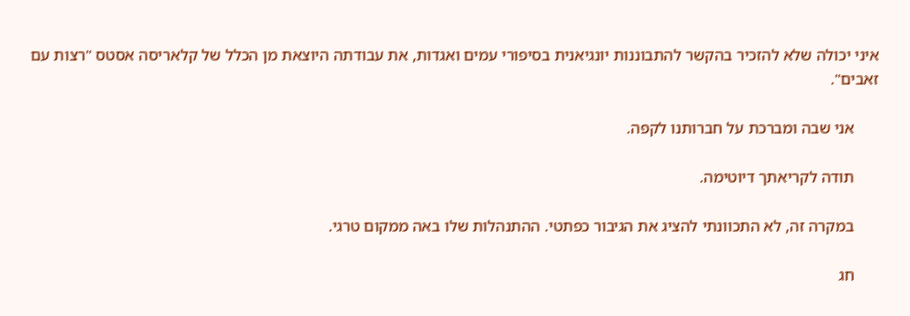איני יכולה שלא להזכיר בהקשר להתבוננות יונגיאנית בסיפורי עמים ואגדות, את עבודתה היוצאת מן הכלל של קלאריסה אסטס "רצות עם זאבים".

      אני שבה ומברכת על חברותנו לקפה.

      תודה לקריאתך דיוטימה.

      במקרה זה, לא התכוונתי להציג את הגיבור כפתטי. ההתנהלות שלו באה ממקום טרגי.

      חג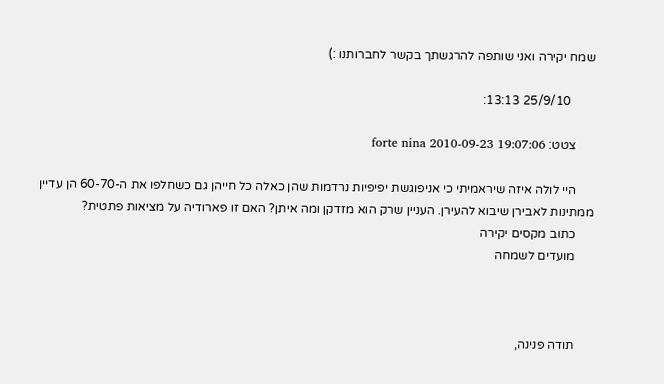שמח יקירה ואני שותפה להרגשתך בקשר לחברותנו :)

        25/9/10 13:13:

      צטט: forte nina 2010-09-23 19:07:06

      היי לולה איזה שיראמיתי כי אניפוגשת יפיפיות נרדמות שהן כאלה כל חייהן גם כשחלפו את ה-60-70 הן עדיין ממתינות לאבירן שיבוא להעירן. העניין שרק הוא מזדקן ומה איתן? האם זו פארודיה על מציאות פתטית?
      כתוב מקסים יקירה
      מועדים לשמחה



      תודה פנינה,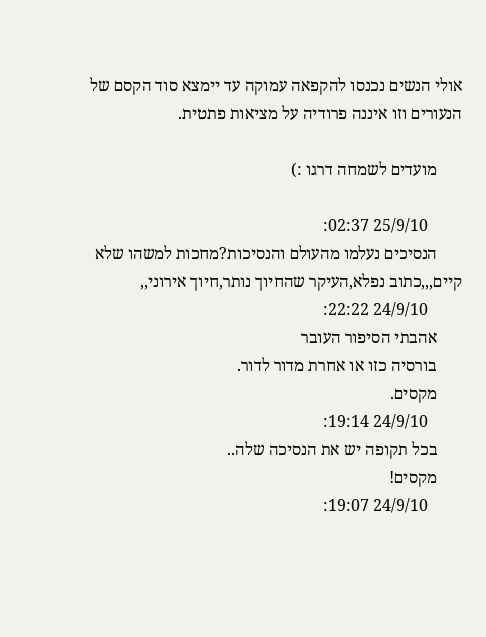אולי הנשים נכנסו להקפאה עמוקה עד יימצא סוד הקסם של הנעורים וזו איננה פרודיה על מציאות פתטית.

      מועדים לשמחה דרגו :)

        25/9/10 02:37:
      הנסיכים נעלמו מהעולם והנסיכות?מחכות למשהו שלא קיים,,,כתוב נפלא,העיקר שהחיוך נותר,חיוך אירוני,,
        24/9/10 22:22:
      אהבתי הסיפור העובר
      בורסיה כזו או אחרת מדור לדור.
      מקסים.
        24/9/10 19:14:
      בכל תקופה יש את הנסיכה שלה..
      מקסים!
        24/9/10 19:07: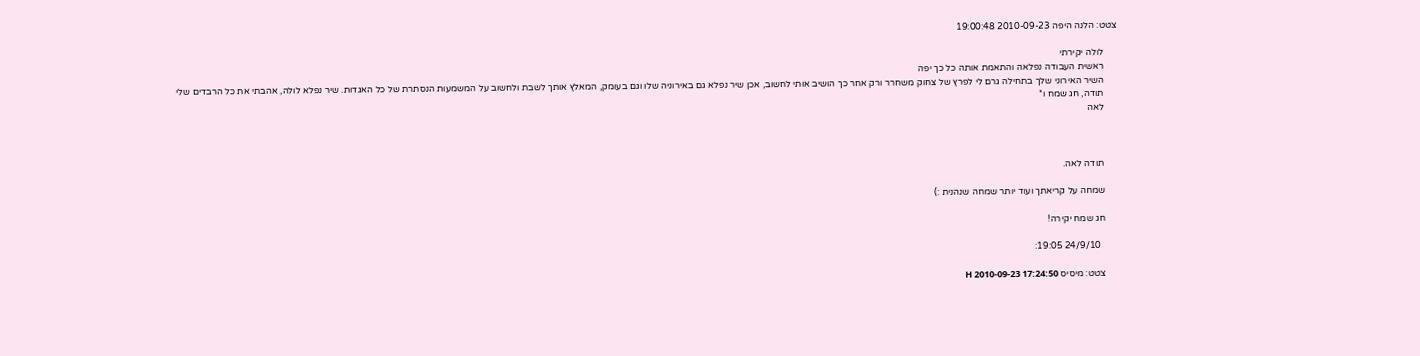צטט: הלנה היפה 2010-09-23 19:00:48

      לולה יקירתי
      ראשית העבודה נפלאה והתאמת אותה כל כך יפה
      השיר האירוני שלך בתחילה גרם לי לפרץ של צחוק משחרר ורק אחר כך הושיב אותי לחשוב, אכן שיר נפלא גם באירוניה שלו וגם בעומק, המאלץ אותך לשבת ולחשוב על המשמעות הנסתרת של כל האגדות. שיר נפלא לולה, אהבתי את כל הרבדים שלי
      תודה, חג שמח ו*
      לאה



      תודה לאה.

      שמחה על קריאתך ועוד יותר שמחה שנהנית :)

      חג שמח יקירה!

        24/9/10 19:05:

      צטט: מיסיס H 2010-09-23 17:24:50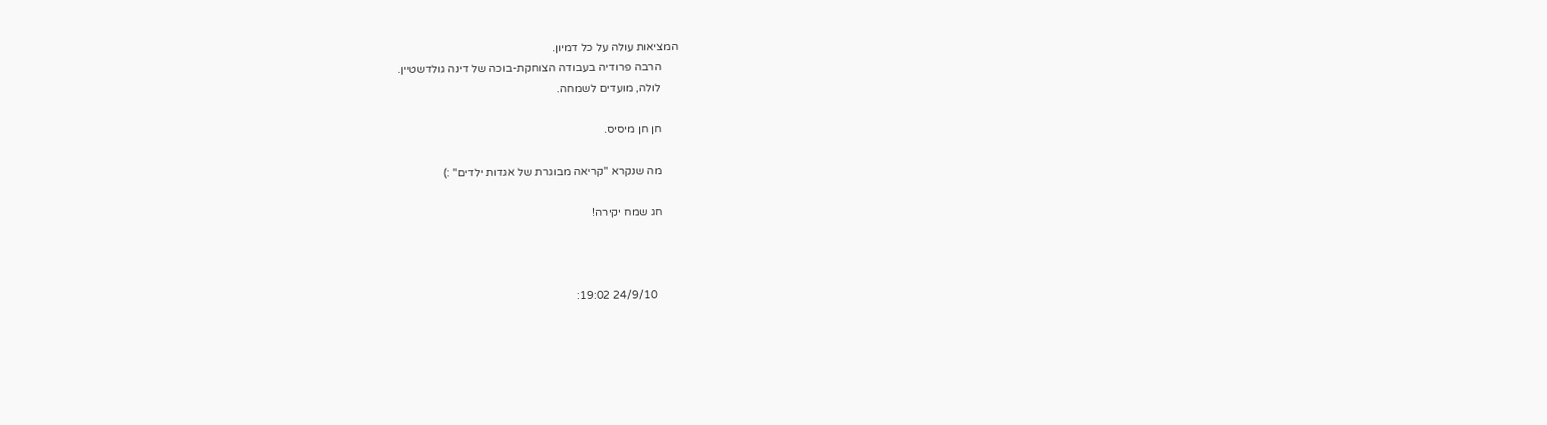המציאות עולה על כל דמיון.
      הרבה פרודיה בעבודה הצוחקת-בוכה של דינה גולדשטיין.
      לולה, מועדים לשמחה.

      חן חן מיסיס.

      מה שנקרא "קריאה מבוגרת של אגדות ילדים" :)

      חג שמח יקירה!



        24/9/10 19:02: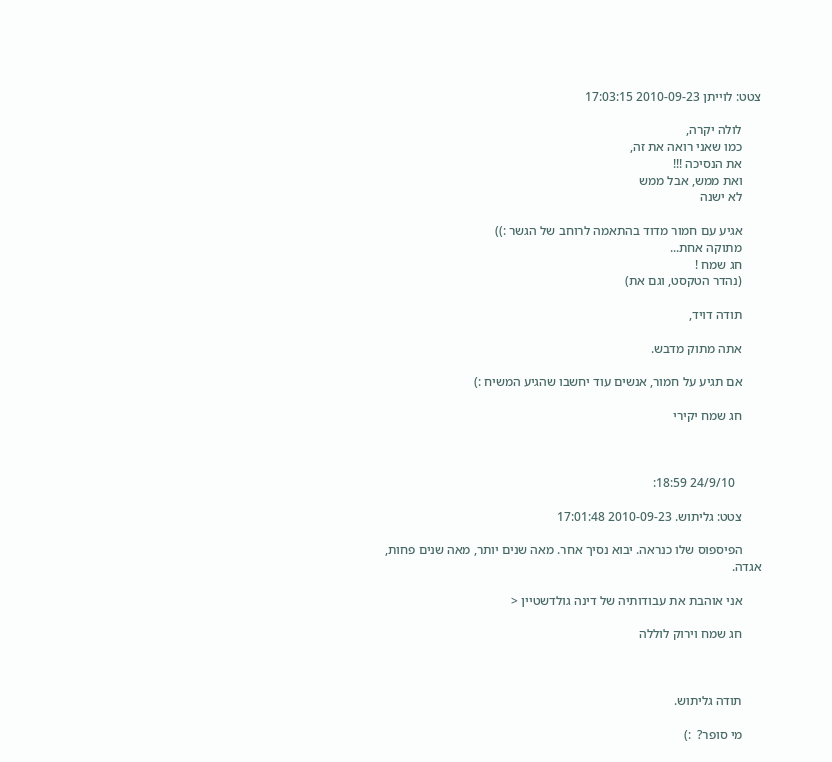צטט: לוייתן 2010-09-23 17:03:15

      לולה יקרה,
      כמו שאני רואה את זה,
      את הנסיכה !!!
      ואת ממש, אבל ממש
      לא ישנה

      אגיע עם חמור מדוד בהתאמה לרוחב של הגשר :))
      מתוקה אחת...
      חג שמח !
      (נהדר הטקסט, וגם את)

      תודה דויד,

      אתה מתוק מדבש.

      אם תגיע על חמור, אנשים עוד יחשבו שהגיע המשיח :)

      חג שמח יקירי



        24/9/10 18:59:

      צטט: גליתוש. 2010-09-23 17:01:48

      הפיספוס שלו כנראה. יבוא נסיך אחר. מאה שנים יותר, מאה שנים פחות, אגדה.

      אני אוהבת את עבודותיה של דינה גולדשטיין <

      חג שמח וירוק לוללה



      תודה גליתוש.

      מי סופר?  :)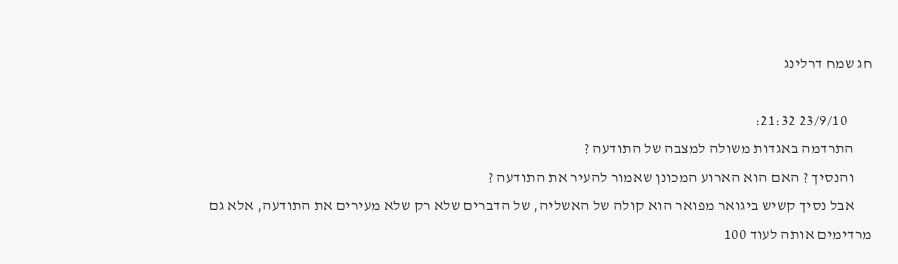חג שמח דרלינג

        23/9/10 21:32:
      התרדמה באגדות משולה למצבה של התודעה ?
      והנסיך ? האם הוא הארוע המכונן שאמור להעיר את התודעה ?
      אבל נסיך קשיש ביגואר מפואר הוא קולה של האשליה, של הדברים שלא רק שלא מעירים את התודעה, אלא גם מרדימים אותה לעוד 100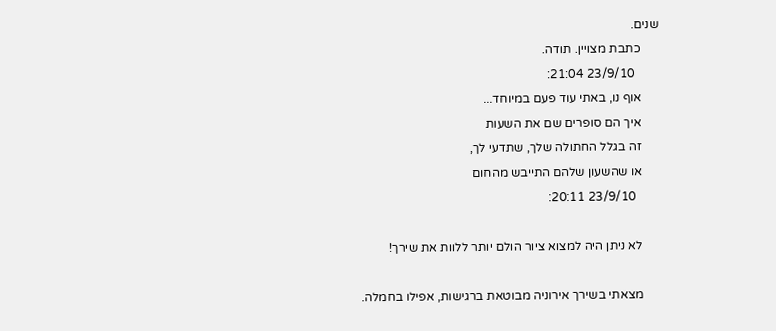שנים.
      כתבת מצויין. תודה.
        23/9/10 21:04:
      אוף נו, באתי עוד פעם במיוחד...
      איך הם סופרים שם את השעות
      זה בגלל החתולה שלך, שתדעי לך,
      או שהשעון שלהם התייבש מהחום
        23/9/10 20:11:

      לא ניתן היה למצוא ציור הולם יותר ללוות את שירך!

      מצאתי בשירך אירוניה מבוטאת ברגישות, אפילו בחמלה.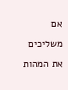אם משליכים את המהות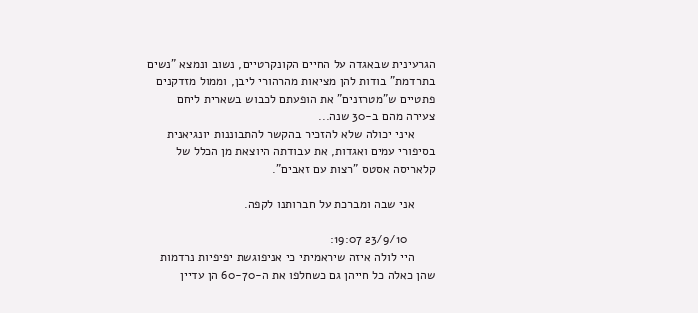הגרעינית שבאגדה על החיים הקונקרטיים, נשוב ונמצא "נשים בתרדמת" בודות להן מציאות מהרהורי ליבן, וממול מזדקנים פתטיים ש"מטרזנים" את הופעתם לכבוש בשארית ליחם צעירה מהם ב-30 שנה...
      איני יכולה שלא להזכיר בהקשר להתבוננות יונגיאנית בסיפורי עמים ואגדות, את עבודתה היוצאת מן הכלל של קלאריסה אסטס "רצות עם זאבים".

      אני שבה ומברכת על חברותנו לקפה.

        23/9/10 19:07:
      היי לולה איזה שיראמיתי כי אניפוגשת יפיפיות נרדמות שהן כאלה כל חייהן גם כשחלפו את ה-60-70 הן עדיין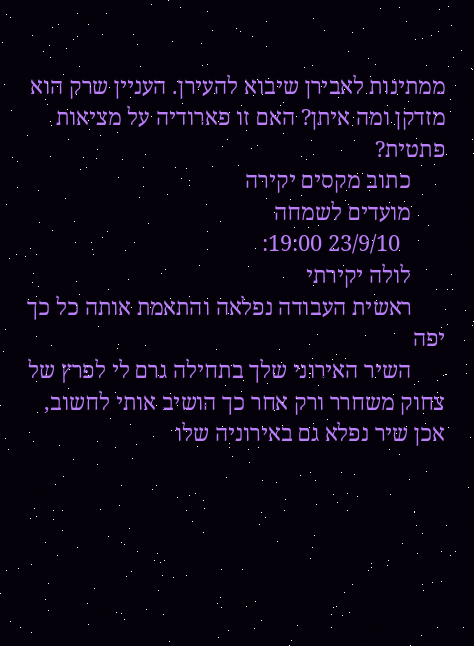ממתינות לאבירן שיבוא להעירן. העניין שרק הוא מזדקן ומה איתן? האם זו פארודיה על מציאות פתטית?
      כתוב מקסים יקירה
      מועדים לשמחה
        23/9/10 19:00:
      לולה יקירתי
      ראשית העבודה נפלאה והתאמת אותה כל כך יפה
      השיר האירוני שלך בתחילה גרם לי לפרץ של צחוק משחרר ורק אחר כך הושיב אותי לחשוב, אכן שיר נפלא גם באירוניה שלו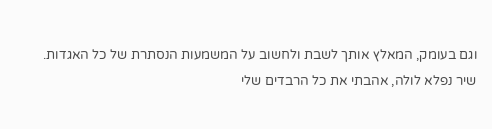וגם בעומק, המאלץ אותך לשבת ולחשוב על המשמעות הנסתרת של כל האגדות. שיר נפלא לולה, אהבתי את כל הרבדים שלי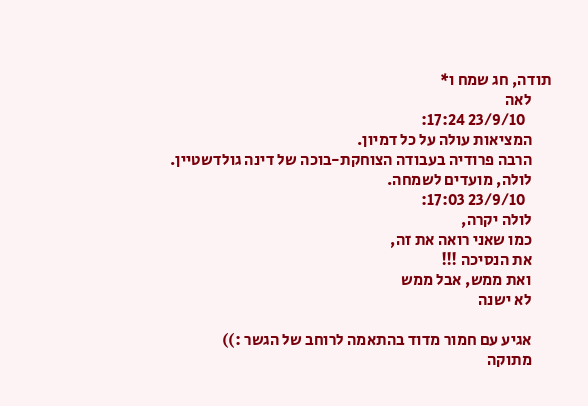תודה, חג שמח ו*
      לאה
        23/9/10 17:24:
      המציאות עולה על כל דמיון.
      הרבה פרודיה בעבודה הצוחקת-בוכה של דינה גולדשטיין.
      לולה, מועדים לשמחה.
        23/9/10 17:03:
      לולה יקרה,
      כמו שאני רואה את זה,
      את הנסיכה !!!
      ואת ממש, אבל ממש
      לא ישנה

      אגיע עם חמור מדוד בהתאמה לרוחב של הגשר :))
      מתוקה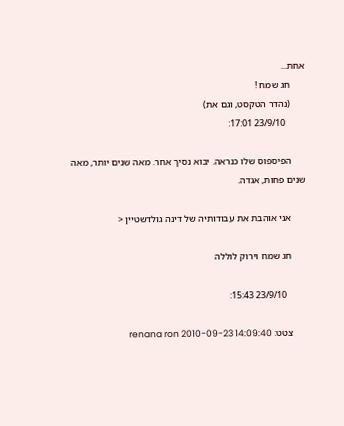אחת...
      חג שמח !
      (נהדר הטקסט, וגם את)
        23/9/10 17:01:

      הפיספוס שלו כנראה. יבוא נסיך אחר. מאה שנים יותר, מאה שנים פחות, אגדה.

      אני אוהבת את עבודותיה של דינה גולדשטיין <

      חג שמח וירוק לוללה

        23/9/10 15:43:

      צטט: renana ron 2010-09-23 14:09:40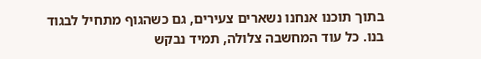בתוך תוכנו אנחנו נשארים צעירים, גם כשהגוף מתחיל לבגוד בנו. כל עוד המחשבה צלולה, תמיד נבקש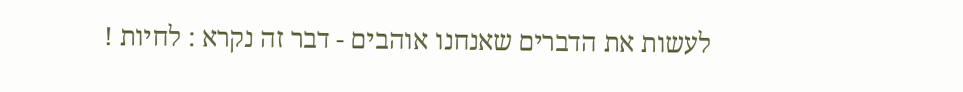לעשות את הדברים שאנחנו אוהבים - דבר זה נקרא : לחיות !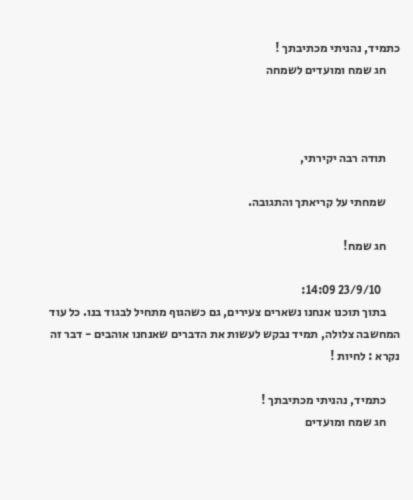כתמיד, נהניתי מכתיבתך !
      חג שמח ומועדים לשמחה



      תודה רבה יקירתי,

      שמחתי על קריאתך והתגובה.

      חג שמח!

        23/9/10 14:09:
      בתוך תוכנו אנחנו נשארים צעירים, גם כשהגוף מתחיל לבגוד בנו. כל עוד המחשבה צלולה, תמיד נבקש לעשות את הדברים שאנחנו אוהבים - דבר זה נקרא : לחיות !

      כתמיד, נהניתי מכתיבתך !
      חג שמח ומועדים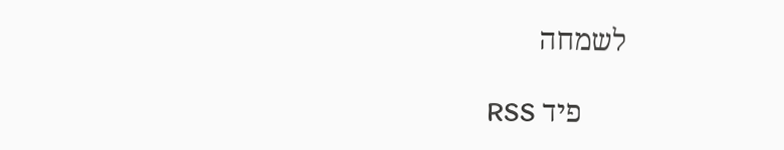לשמחה

      פיד RSS